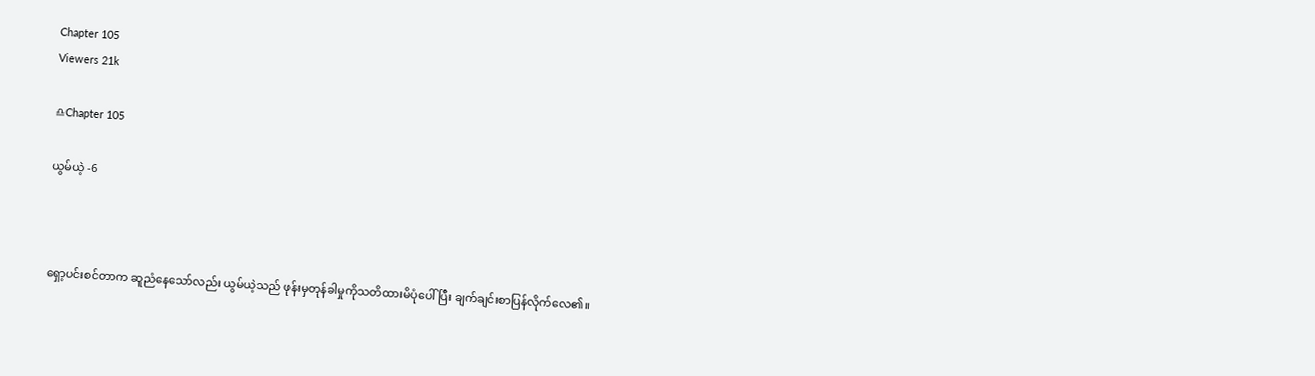Chapter 105
Viewers 21k

♎Chapter 105

ယွမ်ယဲ့ -6



ရှော့ပင်းစင်တာက ဆူညံနေသော်လည်း ယွမ်ယဲ့သည် ဖုန်းမှတုန်ခါမှုကိုသတိထားမိပုံပေါ်ပြီး ချက်ချင်းစာပြန်လိုက်လေ၏။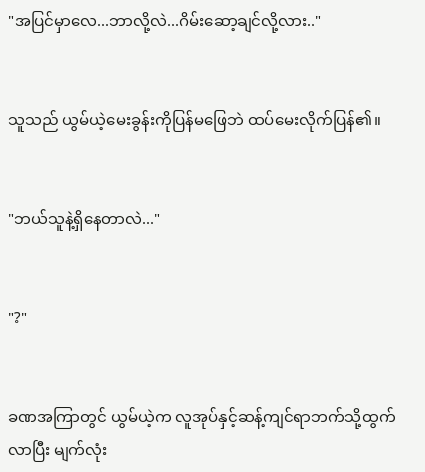"အပြင်မှာလေ...ဘာလို့လဲ...ဂိမ်းဆော့ချင်လို့လား.."


သူသည် ယွမ်ယဲ့မေးခွန်းကိုပြန်မဖြေဘဲ ထပ်မေးလိုက်ပြန်၏။


"ဘယ်သူနဲ့ရှိနေတာလဲ..."


"?"


ခဏအကြာတွင် ယွမ်ယဲ့က လူအုပ်နှင့်ဆန့်ကျင်ရာဘက်သို့ထွက်လာပြီး မျက်လုံး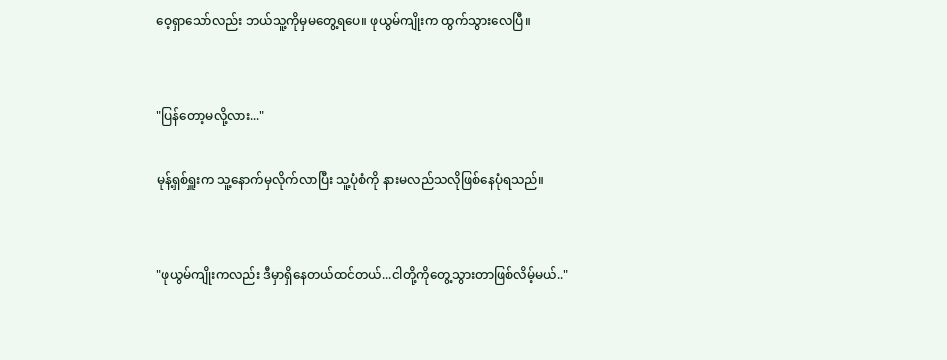ဝေ့ရှာသော်လည်း ဘယ်သူ့ကိုမှမတွေ့ရပေ။ ဖုယွမ်ကျိုးက ထွက်သွားလေပြီ။


"ပြန်တော့မလို့လား..."

မုန့်ရှစ်ရှူးက သူ့နောက်မှလိုက်လာပြီး သူ့ပုံစံကို နားမလည်သလိုဖြစ်နေပုံရသည်။


"ဖုယွမ်ကျိုးကလည်း ဒီမှာရှိနေတယ်ထင်တယ်...ငါတို့ကိုတွေ့သွားတာဖြစ်လိမ့်မယ်.."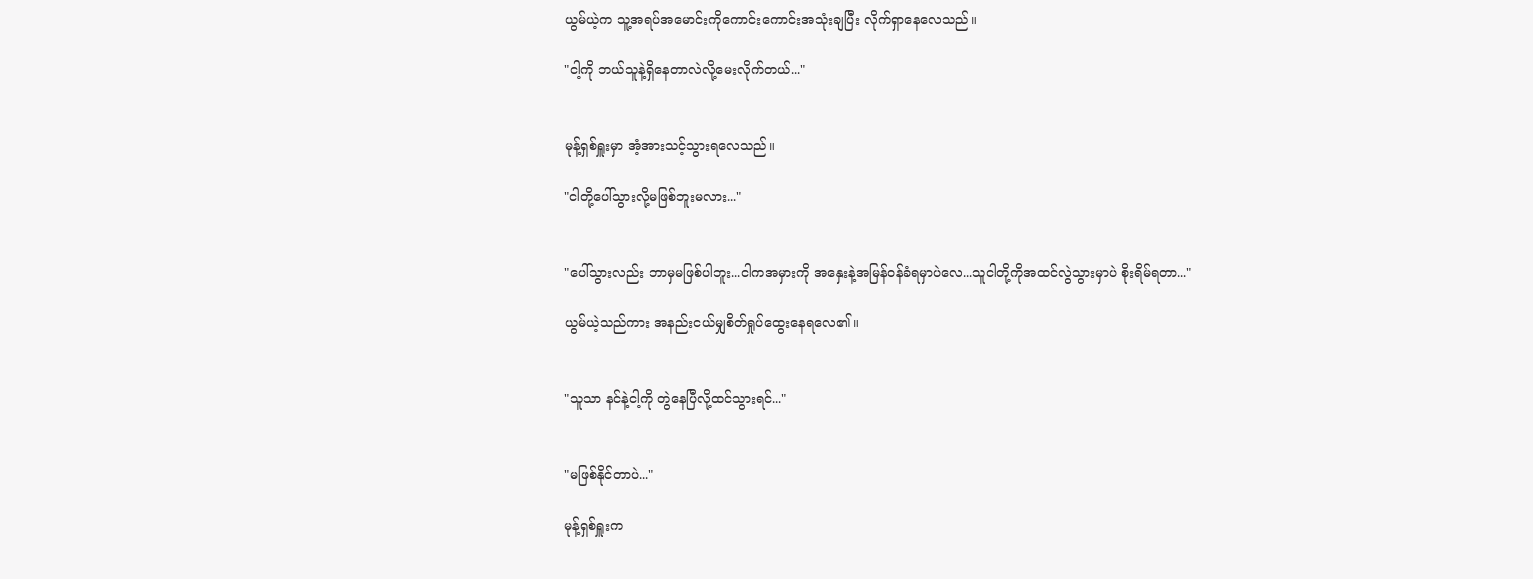ယွမ်ယဲ့က သူ့အရပ်အမောင်းကိုကောင်းကောင်းအသုံးချပြီး လိုက်ရှာနေလေသည်။

"ငါ့ကို ဘယ်သူနဲ့ရှိနေတာလဲလို့မေးလိုက်တယ်..."


မုန့်ရှစ်ရှူးမှာ အံ့အားသင့်သွားရလေသည်။

"ငါတို့ပေါ်သွားလို့မဖြစ်ဘူးမလား..."


"ပေါ်သွားလည်း ဘာမှမဖြစ်ပါဘူး...ငါကအမှားကို အနှေးနဲ့အမြန်ဝန်ခံရမှာပဲလေ...သူငါတို့ကိုအထင်လွဲသွားမှာပဲ စိုးရိမ်ရတာ..."

ယွမ်ယဲ့သည်ကား အနည်းငယ်မျှစိတ်ရှုပ်ထွေးနေရလေ၏။


"သူသာ နင်နဲ့ငါ့ကို တွဲနေပြီလို့ထင်သွားရင်..."


"မဖြစ်နိုင်တာပဲ..."

မုန့်ရှစ်ရှူးက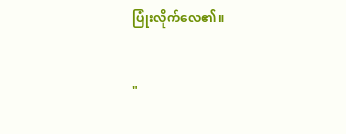ပြုံးလိုက်လေ၏။


"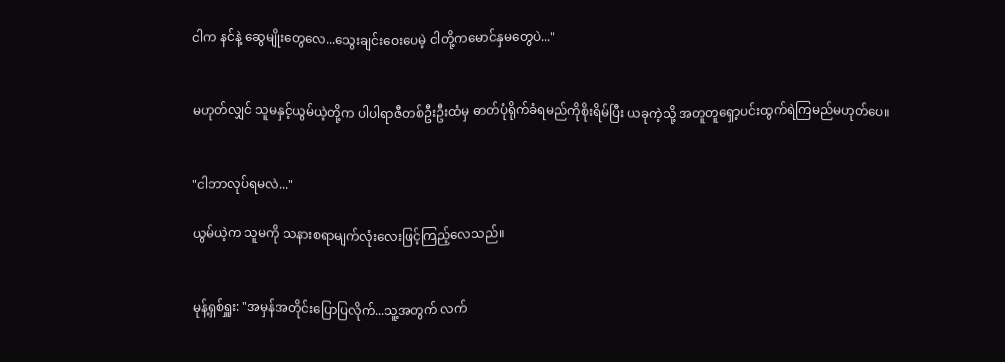ငါက နင်နဲ့ ဆွေမျိုးတွေလေ...သွေးချင်းဝေးပေမဲ့ ငါတို့ကမောင်နှမတွေပဲ..."


မဟုတ်လျှင် သူမနှင့်ယွမ်ယဲ့တို့က ပါပါရာဇီတစ်ဦးဦးထံမှ ဓာတ်ပုံရိုက်ခံရမည်ကိုစိုးရိမ်ပြီး ယခုကဲ့သို့ အတူတူရှော့ပင်းထွက်ရဲကြမည်မဟုတ်ပေ။


"ငါဘာလုပ်ရမလဲ..."

ယွမ်ယဲ့က သူမကို သနားစရာမျက်လုံးလေးဖြင့်ကြည့်လေသည်။


မုန့်ရှစ်ရှူး: "အမှန်အတိုင်းပြောပြလိုက်...သူ့အတွက် လက်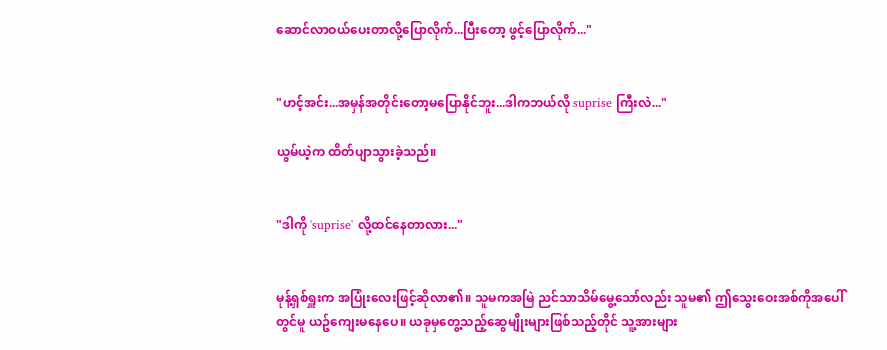ဆောင်လာဝယ်ပေးတာလို့ပြောလိုက်...ပြီးတော့ ဖွင့်ပြောလိုက်..."


"ဟင့်အင်း...အမှန်အတိုင်းတော့မပြောနိုင်ဘူး...ဒါကဘယ်လို suprise ကြီးလဲ..."

ယွမ်ယဲ့က ထိတ်ပျာသွားခဲ့သည်။


"ဒါကို 'suprise' လို့ထင်နေတာလား..."


မုန့်ရှစ်ရှူးက အပြုံးလေးဖြင့်ဆိုလာ၏။ သူမကအမြဲ ညင်သာသိမ်မွေ့သော်လည်း သူမ၏ ဤသွေးဝေးအစ်ကိုအပေါ်တွင်မူ ယဥ်ကျေးမနေပေ။ ယခုမှတွေ့သည့်ဆွေမျိုးများဖြစ်သည့်တိုင် သူ့အားများ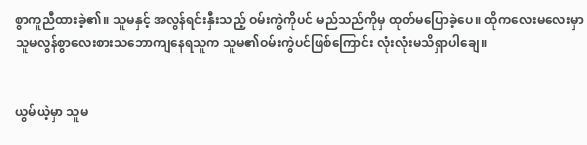စွာကူညီထားခဲ့၏။ သူမနှင့် အလွန်ရင်းနှီးသည့် ဝမ်းကွဲကိုပင် မည်သည်ကိုမှ ထုတ်မပြောခဲ့ပေ။ ထိုကလေးမလေးမှာ သူမလွန်စွာလေးစားသဘောကျနေရသူက သူမ၏ဝမ်းကွဲပင်ဖြစ်ကြောင်း လုံးလုံးမသိရှာပါချေ။


ယွမ်ယဲ့မှာ သူမ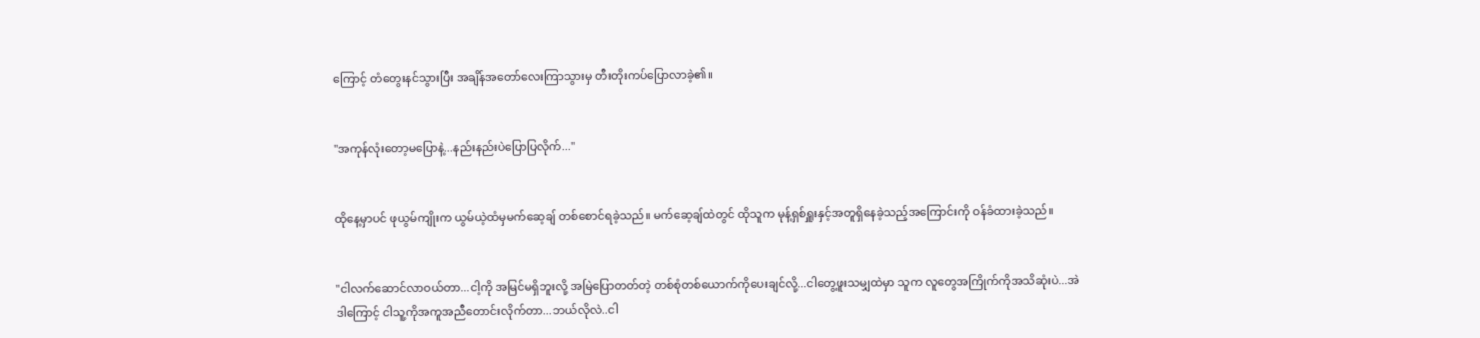ကြောင့် တံတွေးနင်သွားပြီး အချိန်အတော်လေးကြာသွားမှ တီးတိုးကပ်ပြောလာခဲ့၏။


"အကုန်လုံးတော့မပြောနဲ့...နည်းနည်းပဲပြောပြလိုက်..."


ထိုနေ့မှာပင် ဖုယွမ်ကျိုးက ယွမ်ယဲ့ထံမှမက်ဆေ့ချ် တစ်စောင်ရခဲ့သည်။ မက်ဆေ့ချ်ထဲတွင် ထိုသူက မုန့်ရှစ်ရှူးနှင့်အတူရှိနေခဲ့သည့်အကြောင်းကို ဝန်ခံထားခဲ့သည်။


"ငါလက်ဆောင်လာဝယ်တာ...ငါ့ကို အမြင်မရှိဘူးလို့ အမြဲပြောတတ်တဲ့ တစ်စုံတစ်ယောက်ကိုပေးချင်လို့...ငါတွေ့ဖူးသမျှထဲမှာ သူက လူတွေအကြိုက်ကိုအသိဆုံးပဲ...အဲဒါကြောင့် ငါသူ့ကိုအကူအညီတောင်းလိုက်တာ...ဘယ်လိုလဲ..ငါ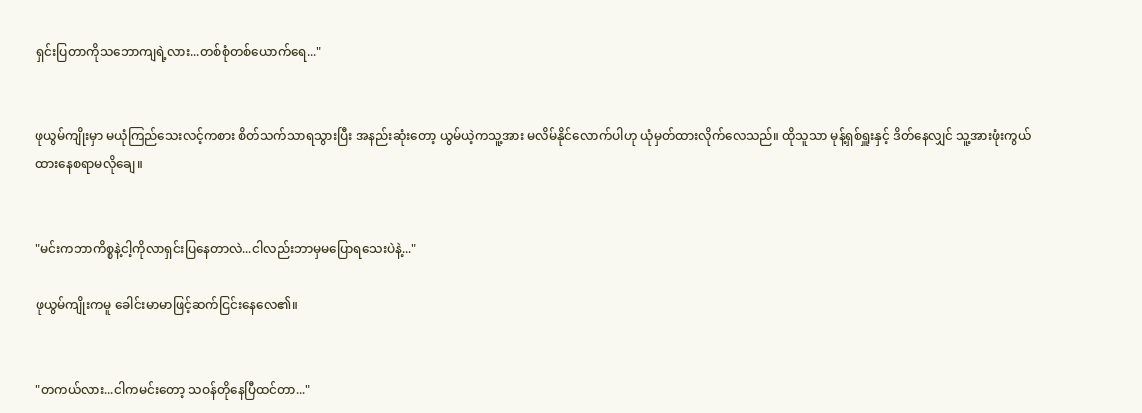ရှင်းပြတာကိုသဘောကျရဲ့လား...တစ်စုံတစ်ယောက်ရေ..."


ဖုယွမ်ကျိုးမှာ မယုံကြည်သေးလင့်ကစား စိတ်သက်သာရသွားပြီး အနည်းဆုံးတော့ ယွမ်ယဲ့ကသူ့အား မလိမ်နိုင်လောက်ပါဟု ယုံမှတ်ထားလိုက်လေသည်။ ထိုသူသာ မုန့်ရှစ်ရှူးနှင့် ဒိတ်နေလျှင် သူ့အားဖုံးကွယ်ထားနေစရာမလိုချေ။


"မင်းကဘာကိစ္စနဲ့ငါ့ကိုလာရှင်းပြနေတာလဲ...ငါလည်းဘာမှမပြောရသေးပဲနဲ့..."

ဖုယွမ်ကျိုးကမူ ခေါင်းမာမာဖြင့်ဆက်ငြင်းနေလေ၏။


"တကယ်လား...ငါကမင်းတော့ သဝန်တိုနေပြီထင်တာ..."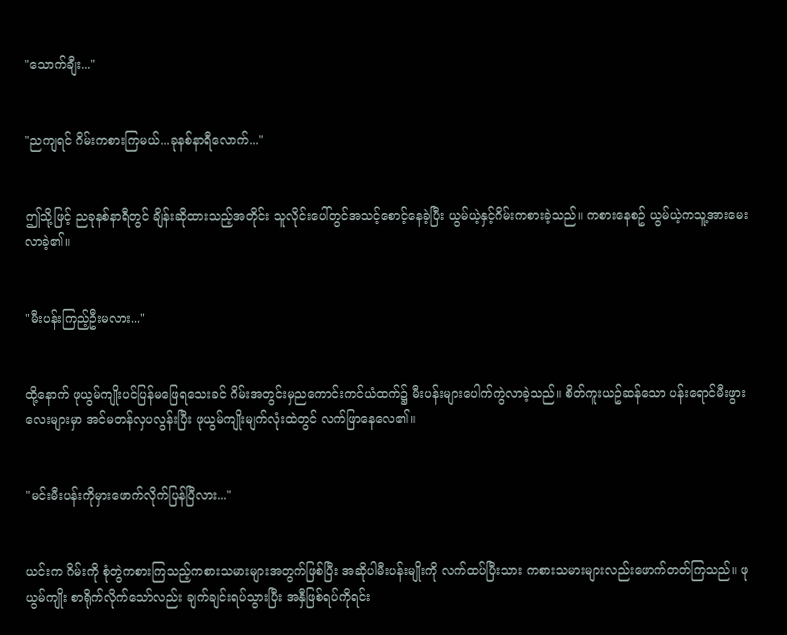"သောက်ချီး..."


"ညကျရင် ဂိမ်းကစားကြမယ်...ခုနစ်နာရီလောက်..."


ဤသို့ဖြင့် ညခုနစ်နာရီတွင် ချိန်းဆိုထားသည့်အတိုင်း သူလိုင်းပေါ်တွင်အသင့်စောင့်နေခဲ့ပြီး ယွမ်ယဲ့နှင့်ဂိမ်းကစားခဲ့သည်။ ကစားနေစဥ် ယွမ်ယဲ့ကသူ့အားမေးလာခဲ့၏။


"မီးပန်းကြည့်ဦးမလား..."


ထို့နောက် ဖုယွမ်ကျိုးပင်ပြန်မဖြေရသေးခင် ဂိမ်းအတွင်းမှညကောင်းကင်ယံထက်၌ မီးပန်းများပေါက်ကွဲလာခဲ့သည်။ စိတ်ကူးယဥ်ဆန်သော ပန်းရောင်မီးဖွားလေးများမှာ အင်မတန်လှပလွန်းပြီး ဖုယွမ်ကျိုးမျက်လုံးထဲတွင် လက်ဖြာနေလေ၏။


"မင်းမီးပန်းကိုမှားဖောက်လိုက်ပြန်ပြီလား..."


ယင်းက ဂိမ်းကို စုံတွဲကစားကြသည့်ကစားသမားများအတွက်ဖြစ်ပြီး အဆိုပါမီးပန်းမျိုးကို လက်ထပ်ပြီးသား ကစားသမားများလည်းဖောက်တတ်ကြသည်။ ဖုယွမ်ကျိုး စာရိုက်လိုက်သော်လည်း ချက်ချင်းရပ်သွားပြီး အနှီဖြစ်ရပ်ကိုရင်း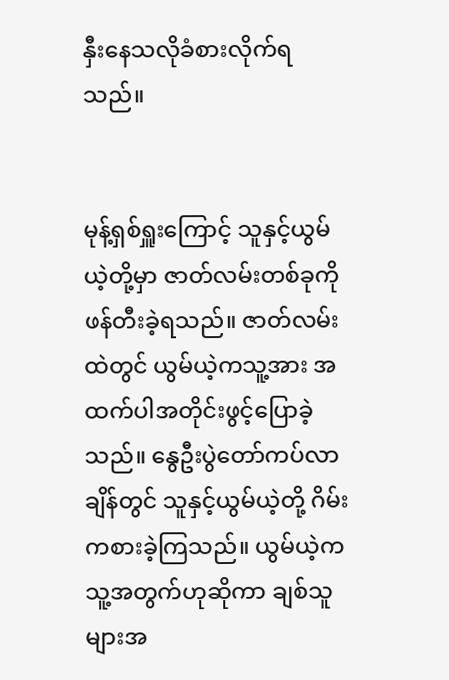နှီးနေသလိုခံစားလိုက်ရသည်။


မုန့်ရှစ်ရှူးကြောင့် သူနှင့်ယွမ်ယဲ့တို့မှာ ဇာတ်လမ်းတစ်ခုကိုဖန်တီးခဲ့ရသည်။ ဇာတ်လမ်းထဲတွင် ယွမ်ယဲ့ကသူ့အား အထက်ပါအတိုင်းဖွင့်ပြောခဲ့သည်။ နွေဦးပွဲတော်ကပ်လာချိန်တွင် သူနှင့်ယွမ်ယဲ့တို့ ဂိမ်းကစားခဲ့ကြသည်။ ယွမ်ယဲ့ကသူ့အတွက်ဟုဆိုကာ ချစ်သူများအ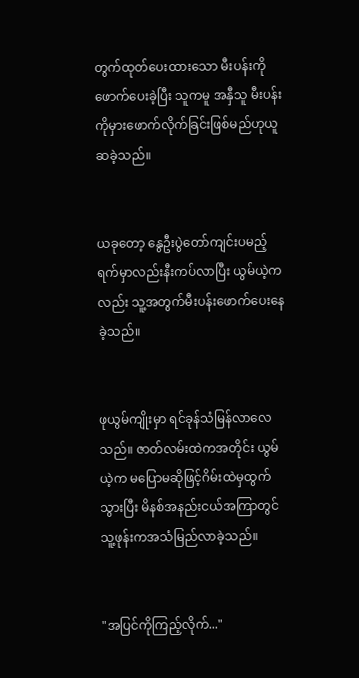တွက်ထုတ်ပေးထားသော မီးပန်းကိုဖောက်ပေးခဲ့ပြီး သူကမူ အနှီသူ မီးပန်းကိုမှားဖောက်လိုက်ခြင်းဖြစ်မည်ဟုယူဆခဲ့သည်။


ယခုတော့ နွေဦးပွဲတော်ကျင်းပမည့်ရက်မှာလည်းနီးကပ်လာပြီး ယွမ်ယဲ့ကလည်း သူ့အတွက်မီးပန်းဖောက်ပေးနေခဲ့သည်။


ဖုယွမ်ကျိုးမှာ ရင်ခုန်သံမြန်လာလေသည်။ ဇာတ်လမ်းထဲကအတိုင်း ယွမ်ယဲ့က မပြောမဆိုဖြင့်ဂိမ်းထဲမှထွက်သွားပြီး မိနစ်အနည်းငယ်အကြာတွင် သူ့ဖုန်းကအသံမြည်လာခဲ့သည်။


"အပြင်ကိုကြည့်လိုက်..."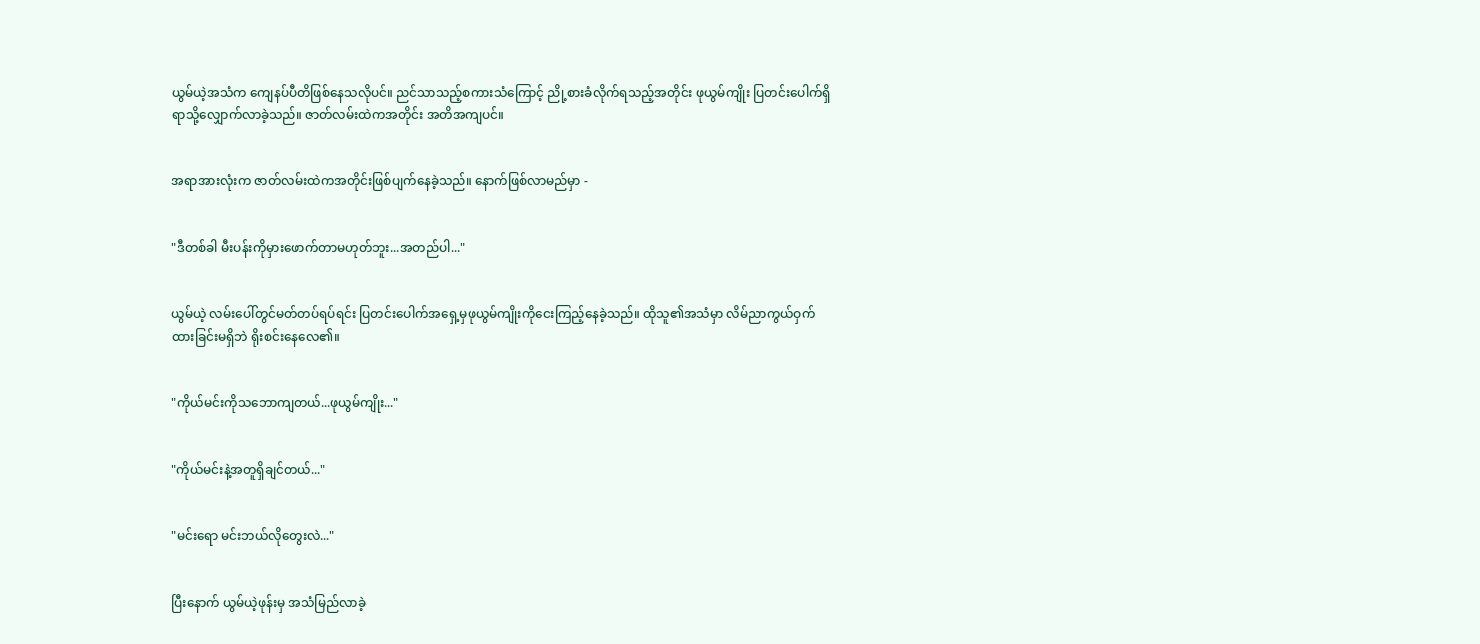ယွမ်ယဲ့အသံက ကျေနပ်ပီတိဖြစ်နေသလိုပင်။ ညင်သာသည့်စကားသံကြောင့် ညို့စားခံလိုက်ရသည့်အတိုင်း ဖုယွမ်ကျိုး ပြတင်းပေါက်ရှိရာသို့လျှောက်လာခဲ့သည်။ ဇာတ်လမ်းထဲကအတိုင်း အတိအကျပင်။


အရာအားလုံးက ဇာတ်လမ်းထဲကအတိုင်းဖြစ်ပျက်နေခဲ့သည်။ နောက်ဖြစ်လာမည်မှာ -


"ဒီတစ်ခါ မီးပန်းကိုမှားဖောက်တာမဟုတ်ဘူး...အတည်ပါ..."


ယွမ်ယဲ့ လမ်းပေါ်တွင်မတ်တပ်ရပ်ရင်း ပြတင်းပေါက်အရှေ့မှဖုယွမ်ကျိုးကိုငေးကြည့်နေခဲ့သည်။ ထိုသူ၏အသံမှာ လိမ်ညာကွယ်ဝှက်ထားခြင်းမရှိဘဲ ရိုးစင်းနေလေ၏။


"ကိုယ်မင်းကိုသဘောကျတယ်...ဖုယွမ်ကျိုး..."


"ကိုယ်မင်းနဲ့အတူရှိချင်တယ်..."


"မင်းရော မင်းဘယ်လိုတွေးလဲ..."


ပြီးနောက် ယွမ်ယဲ့ဖုန်းမှ အသံမြည်လာခဲ့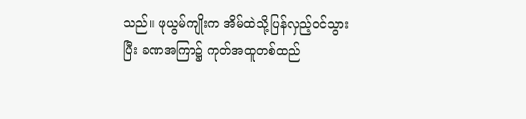သည်။ ဖုယွမ်ကျိုးက အိမ်ထဲသို့ပြန်လှည့်ဝင်သွားပြီး ခဏအကြာ၌ ကုတ်အထူတစ်ထည်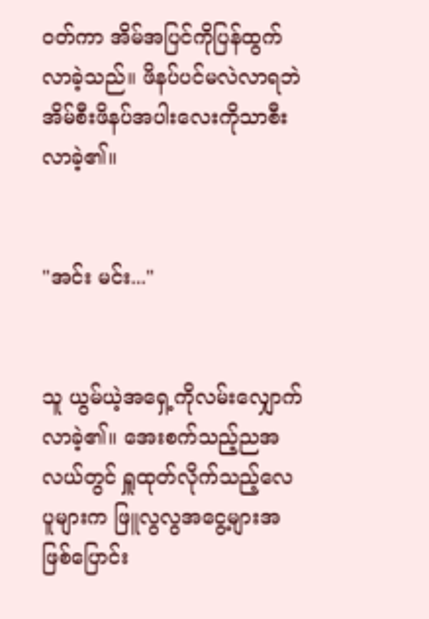ဝတ်ကာ အိမ်အပြင်ကိုပြန်ထွက်လာခဲ့သည်။ ဖိနပ်ပင်မလဲလာရဘဲ အိမ်စီးဖိနပ်အပါးလေးကိုသာစီးလာခဲ့၏။


"အင်း မင်း..."


သူ ယွမ်ယဲ့အရှေ့ကိုလမ်းလျှောက်လာခဲ့၏။ အေးစက်သည့်ညအလယ်တွင် ရှူထုတ်လိုက်သည့်လေပူများက ဖြူလွလွအငွေ့များအဖြစ်ပြောင်း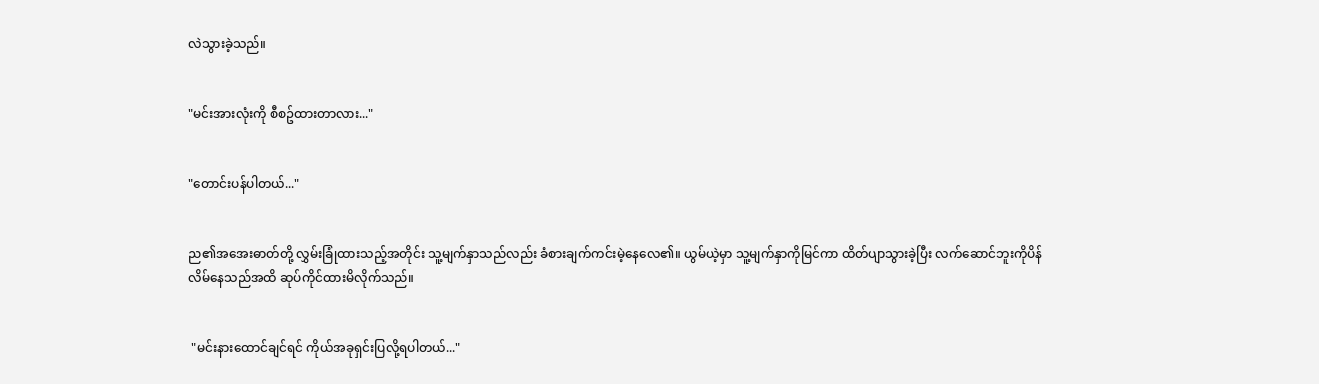လဲသွားခဲ့သည်။


"မင်းအားလုံးကို စီစဥ်ထားတာလား..."


"တောင်းပန်ပါတယ်..."


ည၏အအေးဓာတ်တို့ လွှမ်းခြုံထားသည့်အတိုင်း သူ့မျက်နှာသည်လည်း ခံစားချက်ကင်းမဲ့နေလေ၏။ ယွမ်ယဲ့မှာ သူ့မျက်နှာကိုမြင်ကာ ထိတ်ပျာသွားခဲ့ပြီး လက်ဆောင်ဘူးကိုပိန်လိမ်နေသည်အထိ ဆုပ်ကိုင်ထားမိလိုက်သည်။


 "မင်းနားထောင်ချင်ရင် ကိုယ်အခုရှင်းပြလို့ရပါတယ်..."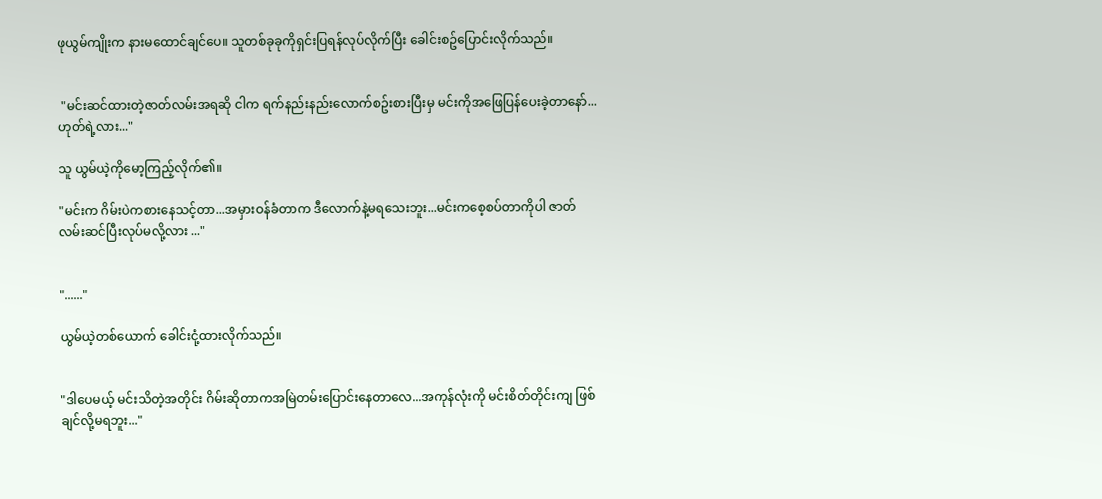ဖုယွမ်ကျိုးက နားမထောင်ချင်ပေ။ သူတစ်ခုခုကိုရှင်းပြရန်လုပ်လိုက်ပြီး ခေါင်းစဥ်ပြောင်းလိုက်သည်။


 "မင်းဆင်ထားတဲ့ဇာတ်လမ်းအရဆို ငါက ရက်နည်းနည်းလောက်စဥ်းစားပြီးမှ မင်းကိုအဖြေပြန်ပေးခဲ့တာနော်...ဟုတ်ရဲ့လား..."

သူ ယွမ်ယဲ့ကိုမော့ကြည့်လိုက်၏။

"မင်းက ဂိမ်းပဲကစားနေသင့်တာ...အမှားဝန်ခံတာက ဒီလောက်နဲ့မရသေးဘူး...မင်းကစေ့စပ်တာကိုပါ ဇာတ်လမ်းဆင်ပြီးလုပ်မလို့လား ..."


"......"

ယွမ်ယဲ့တစ်ယောက် ခေါင်းငုံ့ထားလိုက်သည်။


"ဒါပေမယ့် မင်းသိတဲ့အတိုင်း ဂိမ်းဆိုတာကအမြဲတမ်းပြောင်းနေတာလေ...အကုန်လုံးကို မင်းစိတ်တိုင်းကျ ဖြစ်ချင်လို့မရဘူး..."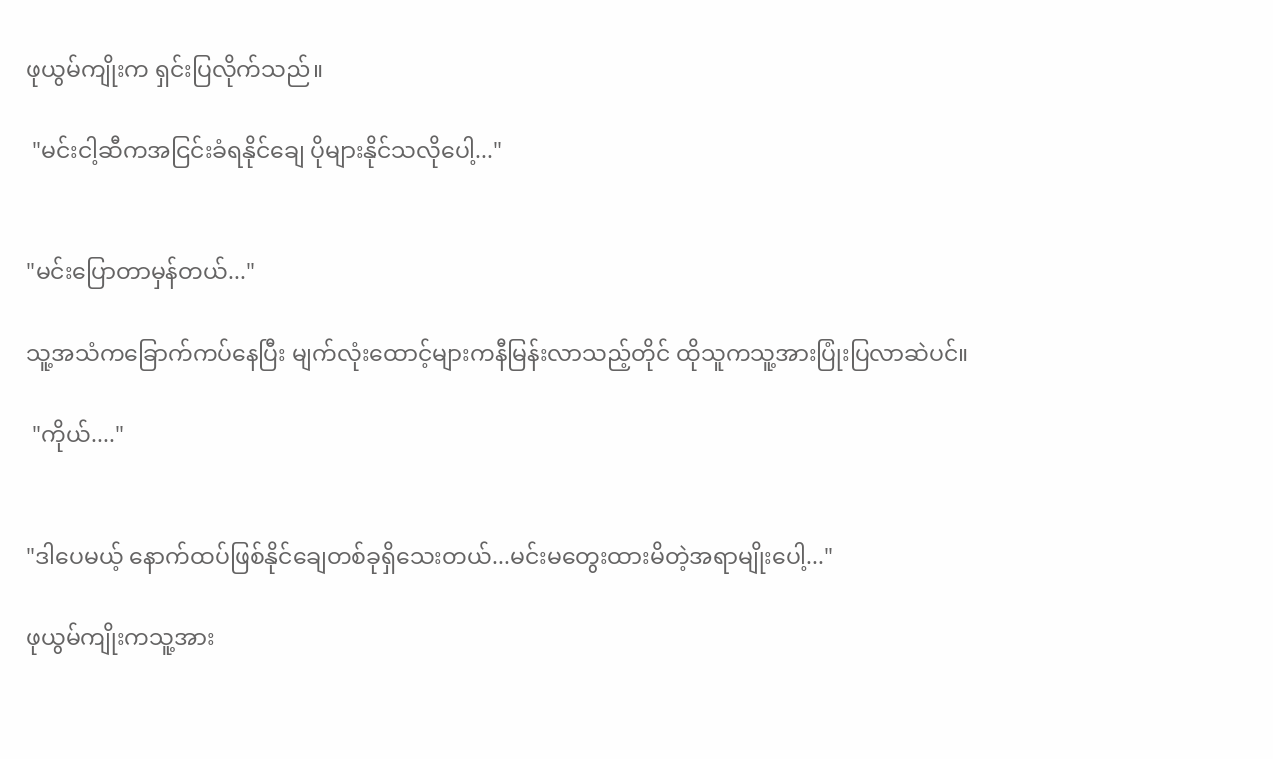ဖုယွမ်ကျိုးက ရှင်းပြလိုက်သည်။

 "မင်းငါ့ဆီကအငြင်းခံရနိုင်ချေ ပိုများနိုင်သလိုပေါ့..."


"မင်းပြောတာမှန်တယ်..."

သူ့အသံကခြောက်ကပ်နေပြီး မျက်လုံးထောင့်များကနီမြန်းလာသည့်တိုင် ထိုသူကသူ့အားပြုံးပြလာဆဲပင်။

 "ကိုယ်...."


"ဒါပေမယ့် နောက်ထပ်ဖြစ်နိုင်ချေတစ်ခုရှိသေးတယ်...မင်းမတွေးထားမိတဲ့အရာမျိုးပေါ့..."

ဖုယွမ်ကျိုးကသူ့အား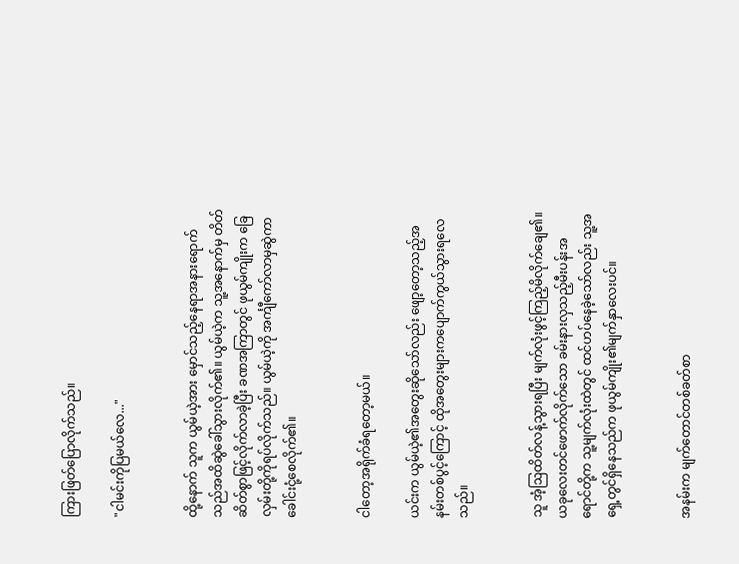ကြားဖြတ်ပြောလိုက်သည်။

"ငါမင်းကိုပြမယ်လေ..."


ထို့နောက် သူက ယွမ်ယဲ့အား မှောင်သည့်နေရာအနားရောက်သည်အထိဆွဲခေါ်သွားလိုက်၏။ ယွမ်ယဲ့က သူ့အနောက်မှ တိတ်ဆိတ်စွာဖြင့်လိုက်လာခဲ့ပြီး ခဏအကြာတွင် ဖုယွမ်ကျိုးက ခြေလှမ်းတို့ကိုရပ်လိုက်သည်။ ယွမ်ယဲ့ကို အင်္ကျီကော်လာမှဆွဲကာ ခေါင်းငုံ့စေလိုက်၏။


ငါတော့အရိုက်ခံရတော့မယ်။

ယင်းက ယွမ်ယဲ့၏အတွေးဆိုသော်လည်း ဖျော့တော့သည့်အနမ်းတစ်ပွင့်ကြောင့် ထိုအတွေးများကပျောက်ကွယ်သွားရလေသည်။


သူ အံ့ဩထိတ်လန့်သွားရပြီး မျက်လုံးဖွင့်ကြည့်မိလိုက်ချေ၏။ ယခုလေးတင်ဖောက်လိုက်သော ခမ်းနားလှသည့်မီးပန်းအရောင်တို့က သူ့မျက်လုံးထဲတွင် ထင်ဟပ်နေခဲ့သော်လည်း သူ့အရှေ့တွင်ရှိနေသည်က ဖုယွမ်ကျိုး၏မျက်နှာလေးပင်။


အနမ်းက မျက်တောင်တစ်ခတ်စာ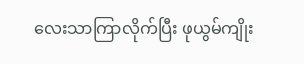လေးသာကြာလိုက်ပြီး ဖုယွမ်ကျိုး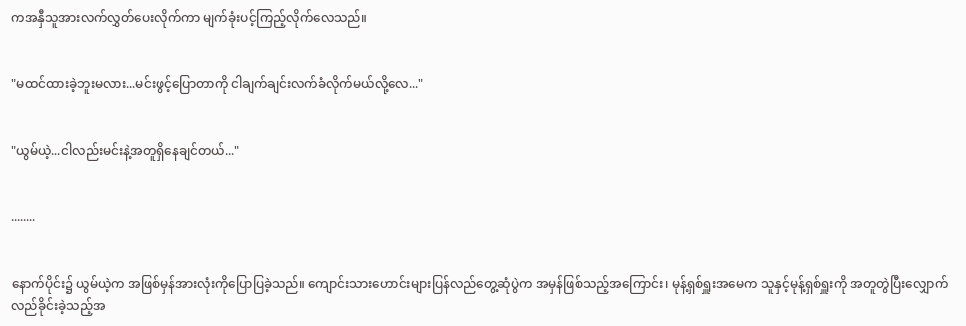ကအနှီသူအားလက်လွှတ်ပေးလိုက်ကာ မျက်ခုံးပင့်ကြည့်လိုက်လေသည်။


"မထင်ထားခဲ့ဘူးမလား...မင်းဖွင့်ပြောတာကို ငါချက်ချင်းလက်ခံလိုက်မယ်လို့လေ..."


"ယွမ်ယဲ့...ငါလည်းမင်းနဲ့အတူရှိနေချင်တယ်..."


........


နောက်ပိုင်း၌ ယွမ်ယဲ့က အဖြစ်မှန်အားလုံးကိုပြောပြခဲ့သည်။ ကျောင်းသားဟောင်းများပြန်လည်တွေ့ဆုံပွဲက အမှန်ဖြစ်သည့်အကြောင်း၊ မုန့်ရှစ်ရှူးအမေက သူနှင့်မုန့်ရှစ်ရှူးကို အတူတွဲပြီးလျှောက်လည်ခိုင်းခဲ့သည့်အ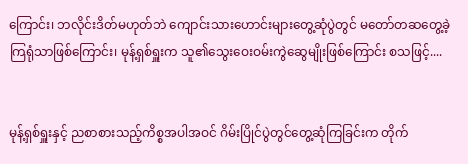ကြောင်း၊ ဘလိုင်းဒိတ်မဟုတ်ဘဲ ကျောင်းသားဟောင်းများတွေ့ဆုံပွဲတွင် မတော်တဆတွေ့ခဲ့ကြရုံသာဖြစ်ကြောင်း၊ မုန့်ရှစ်ရှူးက သူ၏သွေးဝေးဝမ်းကွဲဆွေမျိုးဖြစ်ကြောင်း စသဖြင့်....


မုန့်ရှစ်ရှူးနှင့် ညစာစားသည့်ကိစ္စအပါအဝင် ဂိမ်းပြိုင်ပွဲတွင်တွေ့ဆုံကြခြင်းက တိုက်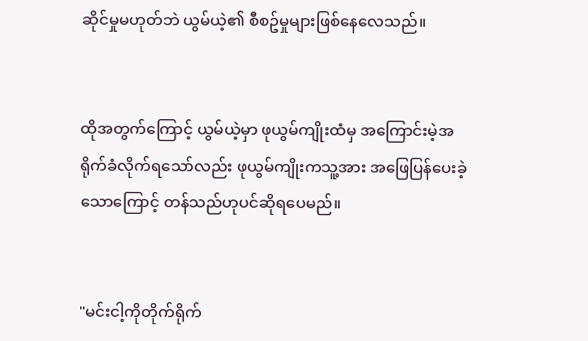ဆိုင်မှုမဟုတ်ဘဲ ယွမ်ယဲ့၏ စီစဥ်မှုများဖြစ်နေလေသည်။


ထိုအတွက်ကြောင့် ယွမ်ယဲ့မှာ ဖုယွမ်ကျိုးထံမှ အကြောင်းမဲ့အရိုက်ခံလိုက်ရသော်လည်း ဖုယွမ်ကျိုးကသူ့အား အဖြေပြန်ပေးခဲ့သောကြောင့် တန်သည်ဟုပင်ဆိုရပေမည်။


"မင်းငါ့ကိုတိုက်ရိုက်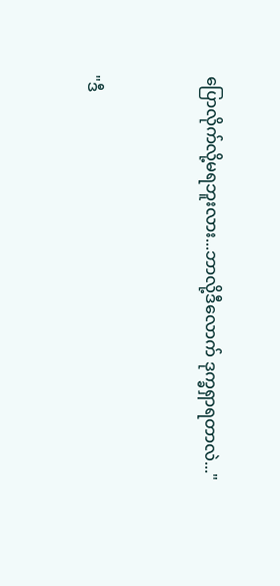ပြောလိုက်လို့မရဘူးလား...ဘာလို့ဒီလောက် ဒုက္ခရှာရတာလဲ..."


"ဒီ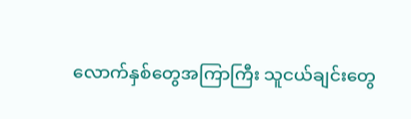လောက်နှစ်တွေအကြာကြီး သူငယ်ချင်းတွေ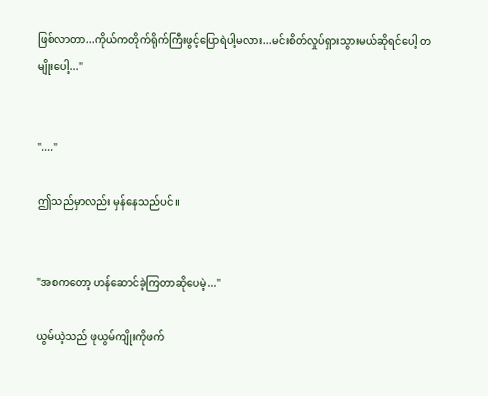ဖြစ်လာတာ...ကိုယ်ကတိုက်ရိုက်ကြီးဖွင့်ပြောရဲပါ့မလား...မင်းစိတ်လှုပ်ရှားသွားမယ်ဆိုရင်ပေါ့ တမျိုးပေါ့..."


"...."

ဤသည်မှာလည်း မှန်နေသည်ပင်။


"အစကတော့ ဟန်ဆောင်ခဲ့ကြတာဆိုပေမဲ့..."

ယွမ်ယဲ့သည် ဖုယွမ်ကျိုးကိုဖက်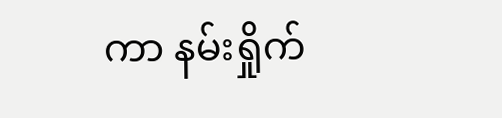ကာ နမ်းရှိုက်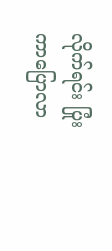လိုက်ရင်း ပြုံးကာပြောလာ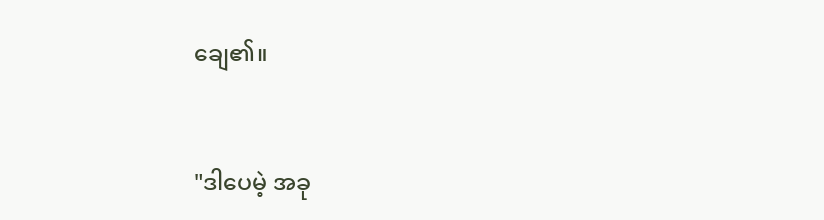ချေ၏။


"ဒါပေမဲ့ အခု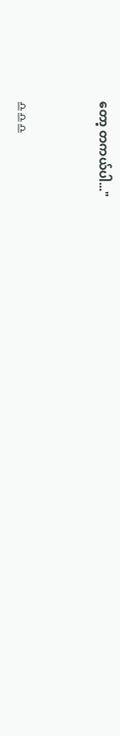တော့ တကယ်ပါ..."


♎♎♎